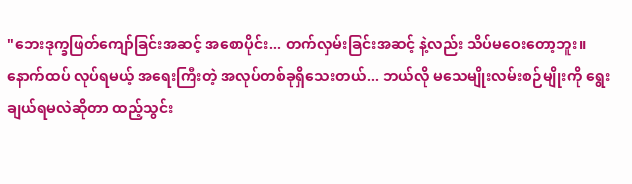"ဘေးဒုက္ခဖြတ်ကျော်ခြင်းအဆင့် အစောပိုင်း... တက်လှမ်းခြင်းအဆင့် နဲ့လည်း သိပ်မဝေးတော့ဘူး။ နောက်ထပ် လုပ်ရမယ့် အရေးကြီးတဲ့ အလုပ်တစ်ခုရှိသေးတယ်... ဘယ်လို မသေမျိုးလမ်းစဉ်မျိုးကို ရွေးချယ်ရမလဲဆိုတာ ထည့်သွင်း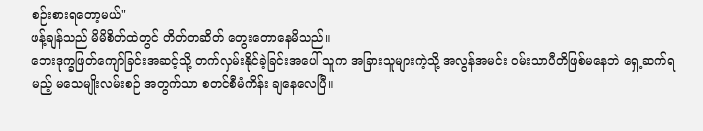စဉ်းစားရတော့မယ်"
ဖန့်ချန်သည် မိမိစိတ်ထဲတွင် တိတ်တဆိတ် တွေးတောနေမိသည်။
ဘေးဒုက္ခဖြတ်ကျော်ခြင်းအဆင့်သို့ တက်လှမ်းနိုင်ခဲ့ခြင်းအပေါ် သူက အခြားသူများကဲ့သို့ အလွန်အမင်း ဝမ်းသာပီတိဖြစ်မနေဘဲ ရှေ့ဆက်ရမည့် မသေမျိုးလမ်းစဉ် အတွက်သာ စတင်စီမံကိန်း ချနေလေပြီ။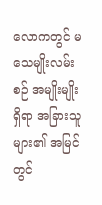လောကတွင် မသေမျိုးလမ်းစဉ် အမျိုးမျိုးရှိရာ အခြားသူများ၏ အမြင်တွင်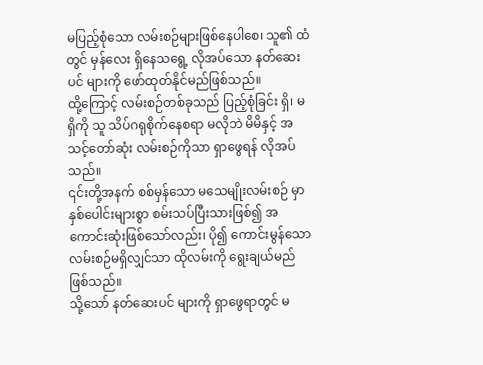မပြည့်စုံသော လမ်းစဉ်များဖြစ်နေပါစေ၊ သူ၏ ထံတွင် မှန်လေး ရှိနေသရွေ့ လိုအပ်သော နတ်ဆေးပင် များကို ဖော်ထုတ်နိုင်မည်ဖြစ်သည်။
ထို့ကြောင့် လမ်းစဉ်တစ်ခုသည် ပြည့်စုံခြင်း ရှိ၊ မရှိကို သူ သိပ်ဂရုစိုက်နေစရာ မလိုဘဲ မိမိနှင့် အသင့်တော်ဆုံး လမ်းစဉ်ကိုသာ ရှာဖွေရန် လိုအပ်သည်။
၎င်းတို့အနက် စစ်မှန်သော မသေမျိုးလမ်းစဉ် မှာ နှစ်ပေါင်းများစွာ စမ်းသပ်ပြီးသားဖြစ်၍ အကောင်းဆုံးဖြစ်သော်လည်း၊ ပို၍ ကောင်းမွန်သော လမ်းစဉ်မရှိလျှင်သာ ထိုလမ်းကို ရွေးချယ်မည်ဖြစ်သည်။
သို့သော် နတ်ဆေးပင် များကို ရှာဖွေရာတွင် မ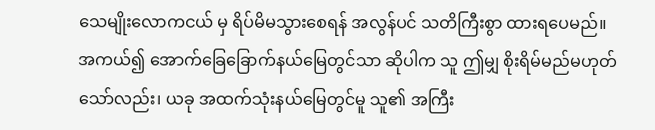သေမျိုးလောကငယ် မှ ရိပ်မိမသွားစေရန် အလွန်ပင် သတိကြီးစွာ ထားရပေမည်။
အကယ်၍ အောက်ခြေခြောက်နယ်မြေတွင်သာ ဆိုပါက သူ ဤမျှ စိုးရိမ်မည်မဟုတ်သော်လည်း၊ ယခု အထက်သုံးနယ်မြေတွင်မူ သူ၏ အကြီး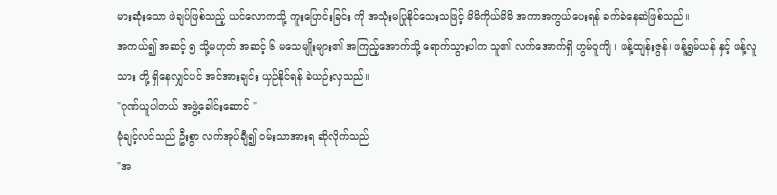မားဆုံးသော ဖဲချပ်ဖြစ်သည့် ယင်လောကသို့ ကူးပြောင်းခြင်း ကို အသုံးမပြုနိုင်သေးသဖြင့် မိမိကိုယ်မိမိ အကာအကွယ်ပေးရန် ခက်ခဲနေဆဲဖြစ်သည်။
အကယ်၍ အဆင့် ၅ သို့မဟုတ် အဆင့် ၆ မသေမျိုးများ၏ အကြည့်အောက်သို့ ရောက်သွားပါက သူ၏ လက်အောက်ရှိ ဟွမ်ဝူကျိ ၊ ဖန့်ထျန်းဇွန်၊ ဖန့်ရွှမ်ယန် နှင့် ဖန့်လူသား တို့ ရှိနေလျှင်ပင် အင်အားချင်း ယှဉ်နိုင်ရန် ခဲယဉ်းလှသည်။
"ဂုဏ်ယူပါတယ် အဖွဲ့ခေါင်းဆောင် "
မုံချင့်လင်သည် ဦးစွာ လက်အုပ်ချီ၍ ဝမ်းသာအားရ ဆိုလိုက်သည်
"အ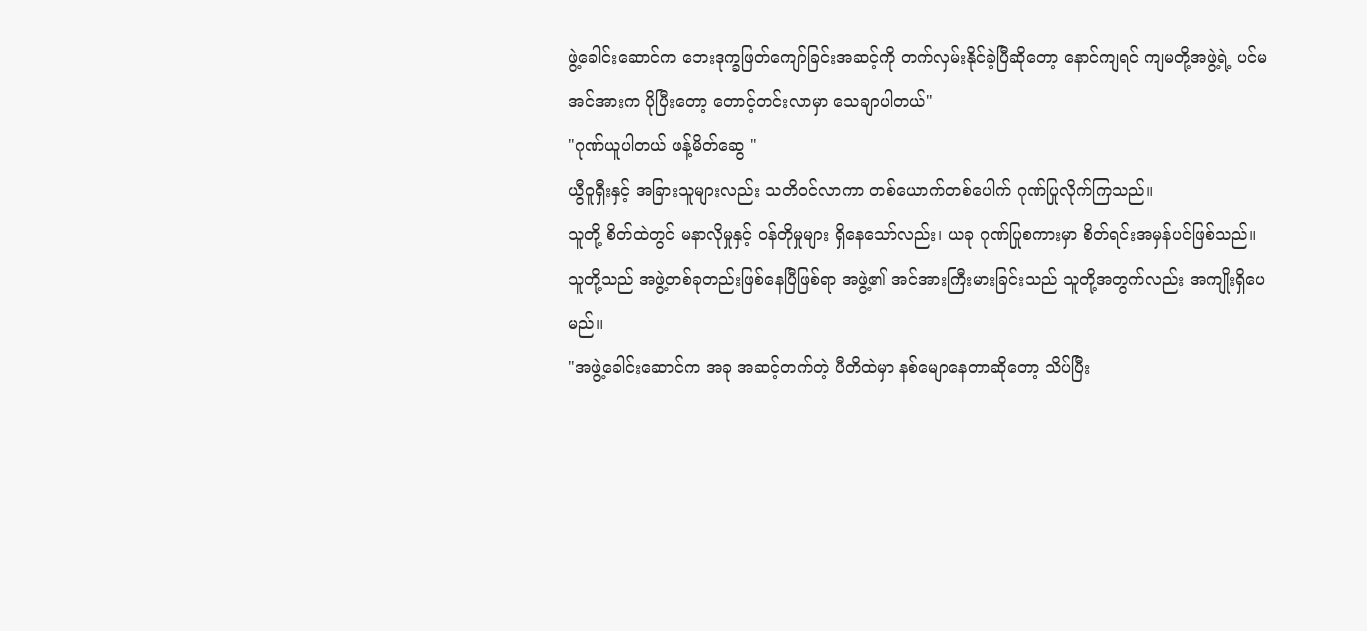ဖွဲ့ခေါင်းဆောင်က ဘေးဒုက္ခဖြတ်ကျော်ခြင်းအဆင့်ကို တက်လှမ်းနိုင်ခဲ့ပြီဆိုတော့ နောင်ကျရင် ကျမတို့အဖွဲ့ရဲ့ ပင်မအင်အားက ပိုပြီးတော့ တောင့်တင်းလာမှာ သေချာပါတယ်"
"ဂုဏ်ယူပါတယ် ဖန့်မိတ်ဆွေ "
ယွီဝူရှီးနှင့် အခြားသူများလည်း သတိဝင်လာကာ တစ်ယောက်တစ်ပေါက် ဂုဏ်ပြုလိုက်ကြသည်။
သူတို့ စိတ်ထဲတွင် မနာလိုမှုနှင့် ဝန်တိုမှုများ ရှိနေသော်လည်း၊ ယခု ဂုဏ်ပြုစကားမှာ စိတ်ရင်းအမှန်ပင်ဖြစ်သည်။
သူတို့သည် အဖွဲ့တစ်ခုတည်းဖြစ်နေပြီဖြစ်ရာ အဖွဲ့၏ အင်အားကြီးမားခြင်းသည် သူတို့အတွက်လည်း အကျိုးရှိပေမည်။
"အဖွဲ့ခေါင်းဆောင်က အခု အဆင့်တက်တဲ့ ပီတိထဲမှာ နစ်မျောနေတာဆိုတော့ သိပ်ပြီး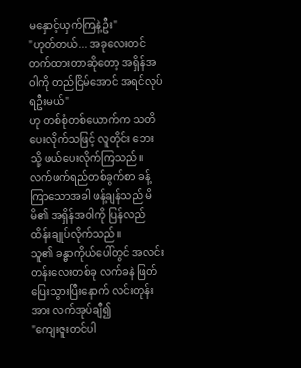မနှောင့်ယှက်ကြနဲ့ဦး"
"ဟုတ်တယ်... အခုလေးတင် တက်ထားတာဆိုတော့ အရှိန်အဝါကို တည်ငြိမ်အောင် အရင်လုပ်ရဦးမယ်"
ဟု တစ်စုံတစ်ယောက်က သတိပေးလိုက်သဖြင့် လူတိုင်း ဘေးသို့ ဖယ်ပေးလိုက်ကြသည်။
လက်ဖက်ရည်တစ်ခွက်စာ ခန့်ကြာသောအခါ ဖန့်ချန်သည် မိမိ၏ အရှိန်အဝါကို ပြန်လည် ထိန်းချုပ်လိုက်သည်။
သူ၏ ခန္ဓာကိုယ်ပေါ်တွင် အလင်းတန်းလေးတစ်ခု လက်ခနဲ ဖြတ်ပြေးသွားပြီးနောက် လင်းတုန်းအား လက်အုပ်ချီ၍
"ကျေးဇူးတင်ပါ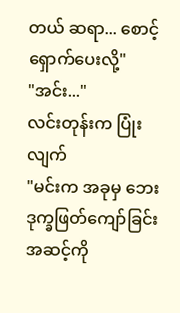တယ် ဆရာ... စောင့်ရှောက်ပေးလို့"
"အင်း..."
လင်းတုန်းက ပြုံးလျက်
"မင်းက အခုမှ ဘေးဒုက္ခဖြတ်ကျော်ခြင်းအဆင့်ကို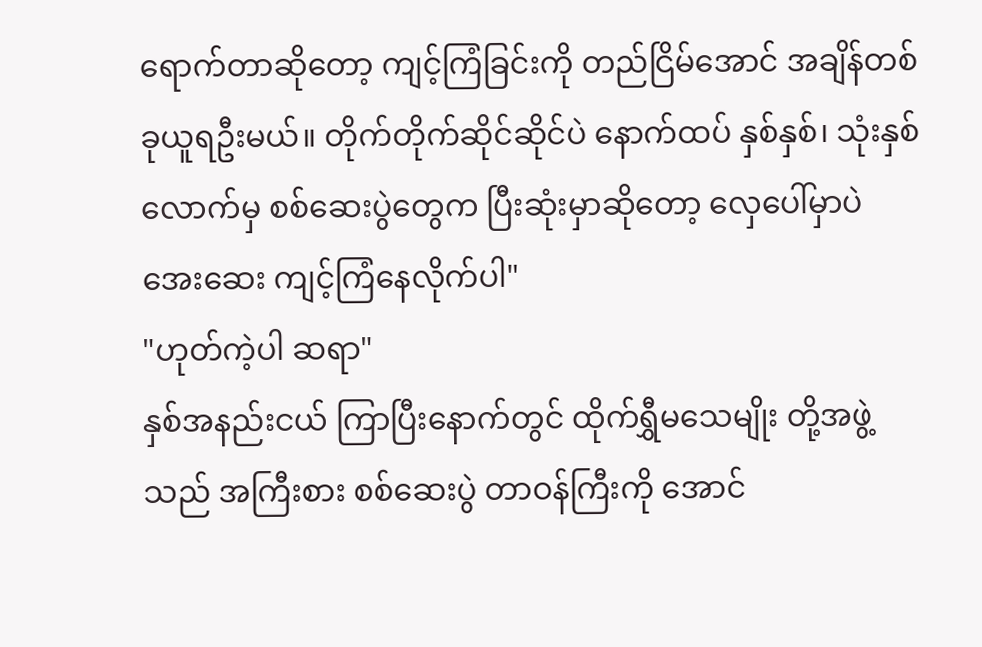ရောက်တာဆိုတော့ ကျင့်ကြံခြင်းကို တည်ငြိမ်အောင် အချိန်တစ်ခုယူရဦးမယ်။ တိုက်တိုက်ဆိုင်ဆိုင်ပဲ နောက်ထပ် နှစ်နှစ်၊ သုံးနှစ်လောက်မှ စစ်ဆေးပွဲတွေက ပြီးဆုံးမှာဆိုတော့ လှေပေါ်မှာပဲ အေးဆေး ကျင့်ကြံနေလိုက်ပါ"
"ဟုတ်ကဲ့ပါ ဆရာ"
နှစ်အနည်းငယ် ကြာပြီးနောက်တွင် ထိုက်ရွှီမသေမျိုး တို့အဖွဲ့သည် အကြီးစား စစ်ဆေးပွဲ တာဝန်ကြီးကို အောင်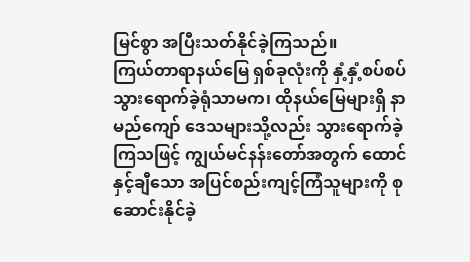မြင်စွာ အပြီးသတ်နိုင်ခဲ့ကြသည်။
ကြယ်တာရာနယ်မြေ ရှစ်ခုလုံးကို နှံ့နှံ့စပ်စပ် သွားရောက်ခဲ့ရုံသာမက၊ ထိုနယ်မြေများရှိ နာမည်ကျော် ဒေသများသို့လည်း သွားရောက်ခဲ့ကြသဖြင့် ကျွယ်မင်နန်းတော်အတွက် ထောင်နှင့်ချီသော အပြင်စည်းကျင့်ကြံသူများကို စုဆောင်းနိုင်ခဲ့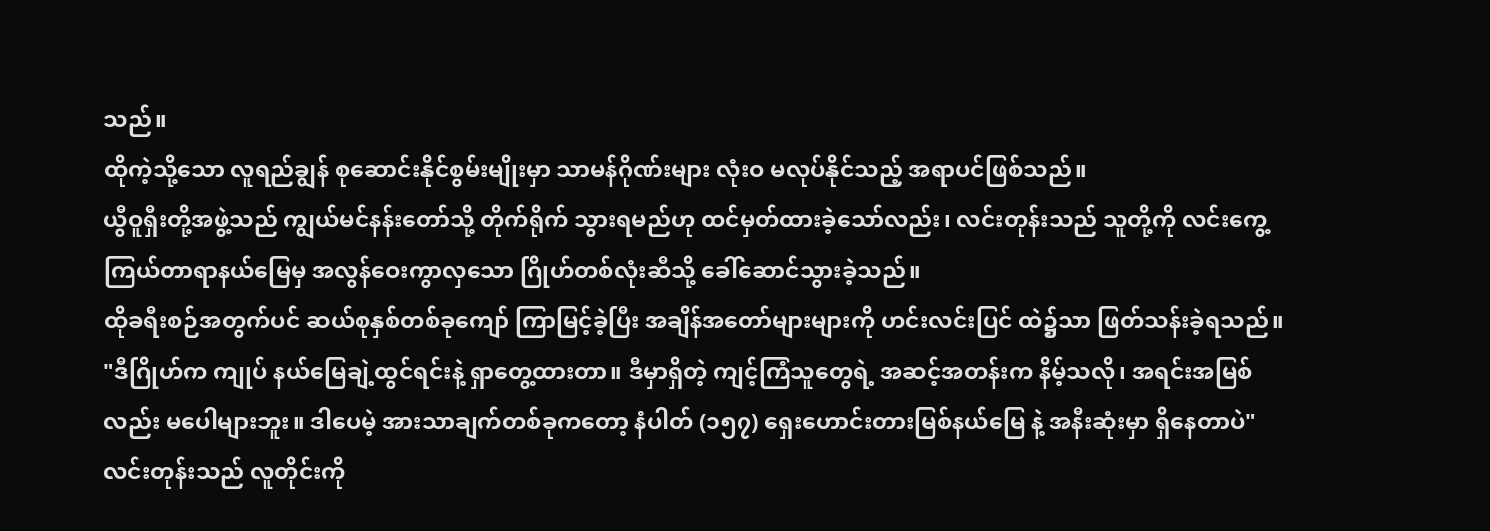သည်။
ထိုကဲ့သို့သော လူရည်ချွန် စုဆောင်းနိုင်စွမ်းမျိုးမှာ သာမန်ဂိုဏ်းများ လုံးဝ မလုပ်နိုင်သည့် အရာပင်ဖြစ်သည်။
ယွီဝူရှီးတို့အဖွဲ့သည် ကျွယ်မင်နန်းတော်သို့ တိုက်ရိုက် သွားရမည်ဟု ထင်မှတ်ထားခဲ့သော်လည်း၊ လင်းတုန်းသည် သူတို့ကို လင်းကွေ့ကြယ်တာရာနယ်မြေမှ အလွန်ဝေးကွာလှသော ဂြိုဟ်တစ်လုံးဆီသို့ ခေါ်ဆောင်သွားခဲ့သည်။
ထိုခရီးစဉ်အတွက်ပင် ဆယ်စုနှစ်တစ်ခုကျော် ကြာမြင့်ခဲ့ပြီး အချိန်အတော်များများကို ဟင်းလင်းပြင် ထဲ၌သာ ဖြတ်သန်းခဲ့ရသည်။
"ဒီဂြိုဟ်က ကျုပ် နယ်မြေချဲ့ထွင်ရင်းနဲ့ ရှာတွေ့ထားတာ။ ဒီမှာရှိတဲ့ ကျင့်ကြံသူတွေရဲ့ အဆင့်အတန်းက နိမ့်သလို၊ အရင်းအမြစ်လည်း မပေါများဘူး။ ဒါပေမဲ့ အားသာချက်တစ်ခုကတော့ နံပါတ် (၁၅၇) ရှေးဟောင်းတားမြစ်နယ်မြေ နဲ့ အနီးဆုံးမှာ ရှိနေတာပဲ"
လင်းတုန်းသည် လူတိုင်းကို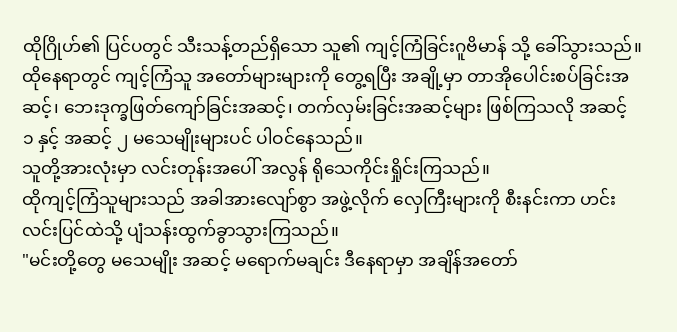ထိုဂြိုဟ်၏ ပြင်ပတွင် သီးသန့်တည်ရှိသော သူ၏ ကျင့်ကြံခြင်းဂူဗိမာန် သို့ ခေါ်သွားသည်။
ထိုနေရာတွင် ကျင့်ကြံသူ အတော်များများကို တွေ့ရပြီး အချို့မှာ တာအိုပေါင်းစပ်ခြင်းအဆင့်၊ ဘေးဒုက္ခဖြတ်ကျော်ခြင်းအဆင့်၊ တက်လှမ်းခြင်းအဆင့်များ ဖြစ်ကြသလို အဆင့် ၁ နှင့် အဆင့် ၂ မသေမျိုးများပင် ပါဝင်နေသည်။
သူတို့အားလုံးမှာ လင်းတုန်းအပေါ် အလွန် ရိုသေကိုင်းရှိုင်းကြသည်။
ထိုကျင့်ကြံသူများသည် အခါအားလျော်စွာ အဖွဲ့လိုက် လှေကြီးများကို စီးနင်းကာ ဟင်းလင်းပြင်ထဲသို့ ပျံသန်းထွက်ခွာသွားကြသည်။
"မင်းတို့တွေ မသေမျိုး အဆင့် မရောက်မချင်း ဒီနေရာမှာ အချိန်အတော်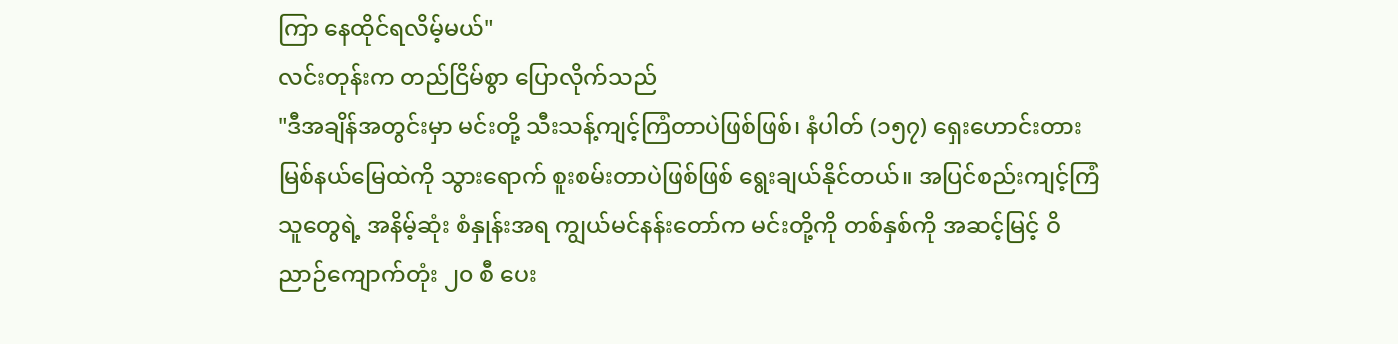ကြာ နေထိုင်ရလိမ့်မယ်"
လင်းတုန်းက တည်ငြိမ်စွာ ပြောလိုက်သည်
"ဒီအချိန်အတွင်းမှာ မင်းတို့ သီးသန့်ကျင့်ကြံတာပဲဖြစ်ဖြစ်၊ နံပါတ် (၁၅၇) ရှေးဟောင်းတားမြစ်နယ်မြေထဲကို သွားရောက် စူးစမ်းတာပဲဖြစ်ဖြစ် ရွေးချယ်နိုင်တယ်။ အပြင်စည်းကျင့်ကြံသူတွေရဲ့ အနိမ့်ဆုံး စံနှုန်းအရ ကျွယ်မင်နန်းတော်က မင်းတို့ကို တစ်နှစ်ကို အဆင့်မြင့် ဝိညာဉ်ကျောက်တုံး ၂၀ စီ ပေး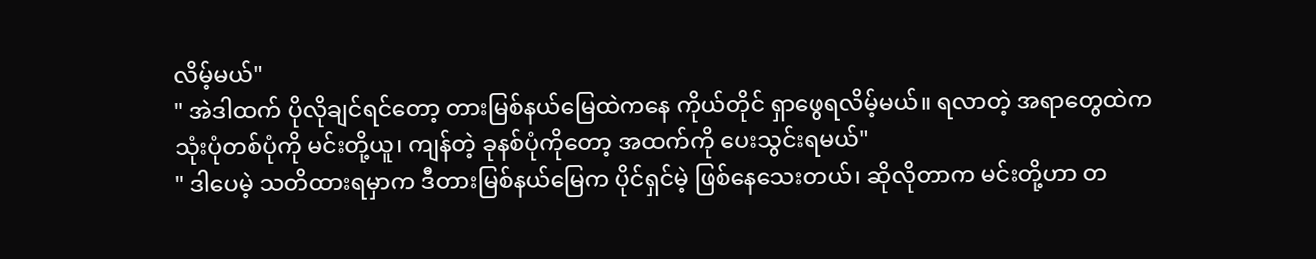လိမ့်မယ်"
" အဲဒါထက် ပိုလိုချင်ရင်တော့ တားမြစ်နယ်မြေထဲကနေ ကိုယ်တိုင် ရှာဖွေရလိမ့်မယ်။ ရလာတဲ့ အရာတွေထဲက သုံးပုံတစ်ပုံကို မင်းတို့ယူ၊ ကျန်တဲ့ ခုနစ်ပုံကိုတော့ အထက်ကို ပေးသွင်းရမယ်"
" ဒါပေမဲ့ သတိထားရမှာက ဒီတားမြစ်နယ်မြေက ပိုင်ရှင်မဲ့ ဖြစ်နေသေးတယ်၊ ဆိုလိုတာက မင်းတို့ဟာ တ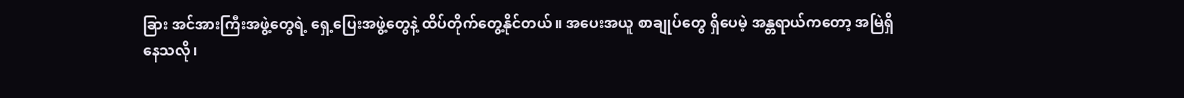ခြား အင်အားကြီးအဖွဲ့တွေရဲ့ ရှေ့ပြေးအဖွဲ့တွေနဲ့ ထိပ်တိုက်တွေ့နိုင်တယ်။ အပေးအယူ စာချုပ်တွေ ရှိပေမဲ့ အန္တရာယ်ကတော့ အမြဲရှိနေသလို၊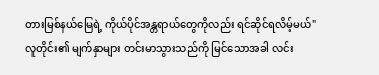တားမြစ်နယ်မြေရဲ့ ကိုယ်ပိုင်အန္တရာယ်တွေကိုလည်း ရင်ဆိုင်ရလိမ့်မယ်"
လူတိုင်း၏ မျက်နှာများ တင်းမာသွားသည်ကို မြင်သောအခါ လင်း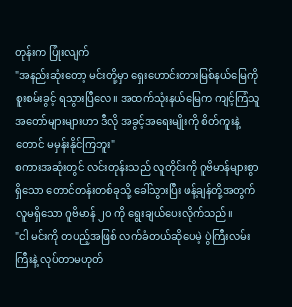တုန်းက ပြုံးလျက်
"အနည်းဆုံးတော့ မင်းတို့မှာ ရှေးဟောင်းတားမြစ်နယ်မြေကို စူးစမ်းခွင့် ရသွားပြီလေ။ အထက်သုံးနယ်မြေက ကျင့်ကြံသူ အတော်များများဟာ ဒီလို အခွင့်အရေးမျိုးကို စိတ်ကူးနဲ့တောင် မမှန်းနိုင်ကြဘူး"
စကားအဆုံးတွင် လင်းတုန်းသည် လူတိုင်းကို ဂူဗိမာန်များစွာ ရှိသော တောင်တန်းတစ်ခုသို့ ခေါ်သွားပြီး ဖန့်ချန်တို့အတွက် လူမရှိသော ဂူဗိမာန် ၂၀ ကို ရွေးချယ်ပေးလိုက်သည်။
"ငါ မင်းကို တပည့်အဖြစ် လက်ခံတယ်ဆိုပေမဲ့ ပွဲကြီးလမ်းကြီးနဲ့ လုပ်တာမဟုတ်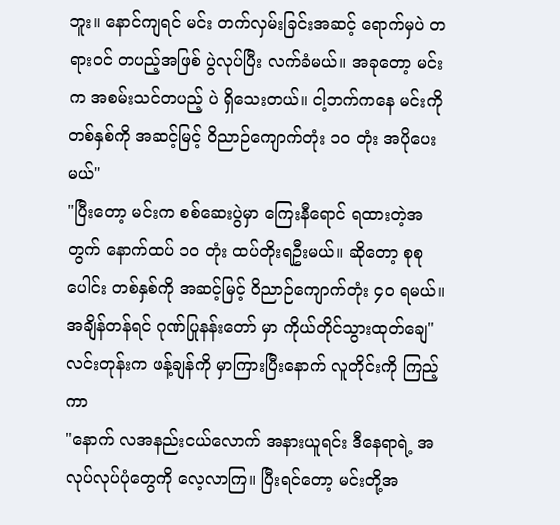ဘူး။ နောင်ကျရင် မင်း တက်လှမ်းခြင်းအဆင့် ရောက်မှပဲ တရားဝင် တပည့်အဖြစ် ပွဲလုပ်ပြီး လက်ခံမယ်။ အခုတော့ မင်းက အစမ်းသင်တပည့် ပဲ ရှိသေးတယ်။ ငါ့ဘက်ကနေ မင်းကို တစ်နှစ်ကို အဆင့်မြင့် ဝိညာဉ်ကျောက်တုံး ၁၀ တုံး အပိုပေးမယ်"
"ပြီးတော့ မင်းက စစ်ဆေးပွဲမှာ ကြေးနီရောင် ရထားတဲ့အတွက် နောက်ထပ် ၁၀ တုံး ထပ်တိုးရဦးမယ်။ ဆိုတော့ စုစုပေါင်း တစ်နှစ်ကို အဆင့်မြင့် ဝိညာဉ်ကျောက်တုံး ၄၀ ရမယ်။ အချိန်တန်ရင် ဂုဏ်ပြုနန်းတော် မှာ ကိုယ်တိုင်သွားထုတ်ချေ"
လင်းတုန်းက ဖန့်ချန်ကို မှာကြားပြီးနောက် လူတိုင်းကို ကြည့်ကာ
"နောက် လအနည်းငယ်လောက် အနားယူရင်း ဒီနေရာရဲ့ အလုပ်လုပ်ပုံတွေကို လေ့လာကြ။ ပြီးရင်တော့ မင်းတို့အ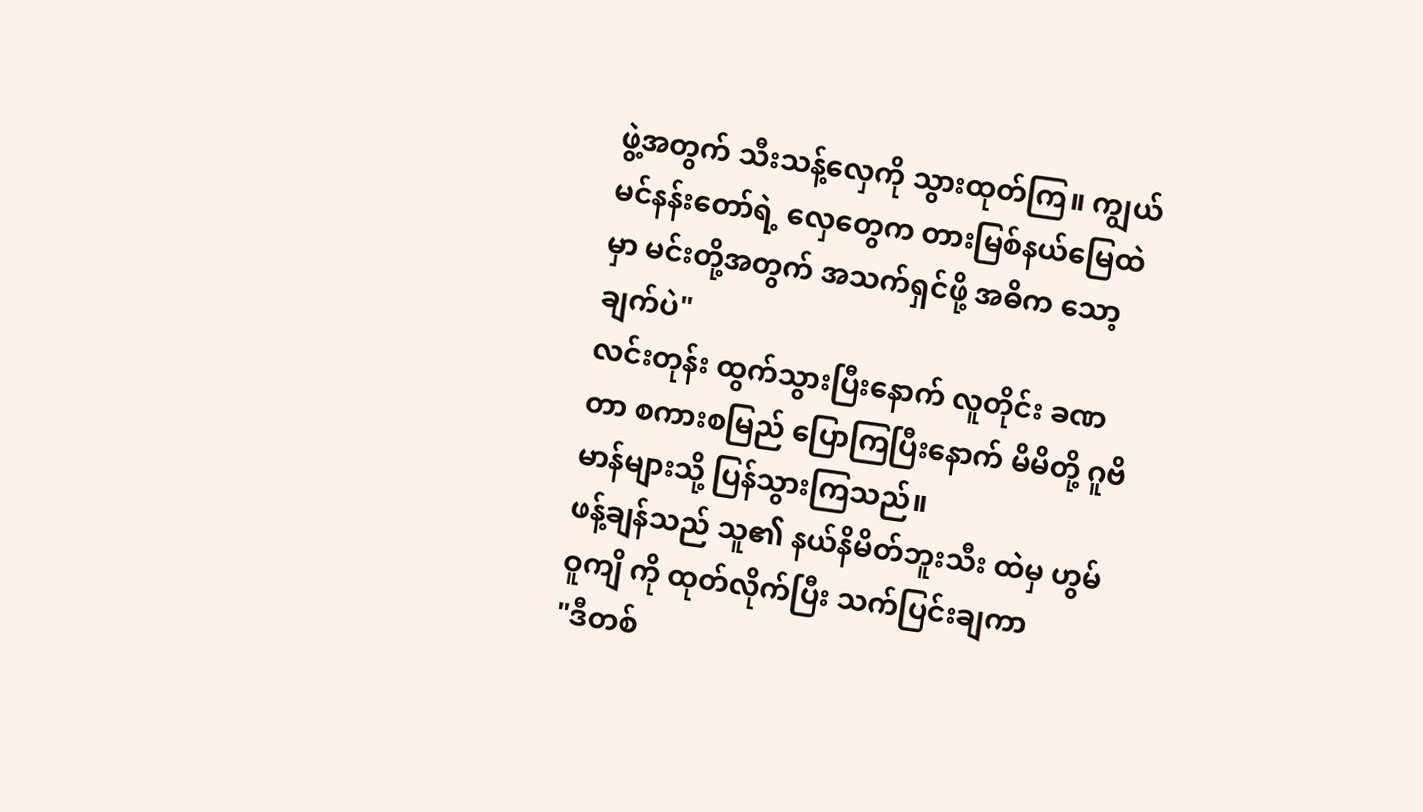ဖွဲ့အတွက် သီးသန့်လှေကို သွားထုတ်ကြ။ ကျွယ်မင်နန်းတော်ရဲ့ လှေတွေက တားမြစ်နယ်မြေထဲမှာ မင်းတို့အတွက် အသက်ရှင်ဖို့ အဓိက သော့ချက်ပဲ"
လင်းတုန်း ထွက်သွားပြီးနောက် လူတိုင်း ခဏတာ စကားစမြည် ပြောကြပြီးနောက် မိမိတို့ ဂူဗိမာန်များသို့ ပြန်သွားကြသည်။
ဖန့်ချန်သည် သူ၏ နယ်နိမိတ်ဘူးသီး ထဲမှ ဟွမ်ဝူကျိ ကို ထုတ်လိုက်ပြီး သက်ပြင်းချကာ
"ဒီတစ်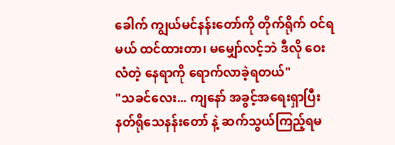ခေါက် ကျွယ်မင်နန်းတော်ကို တိုက်ရိုက် ဝင်ရမယ် ထင်ထားတာ၊ မမျှော်လင့်ဘဲ ဒီလို ဝေးလံတဲ့ နေရာကို ရောက်လာခဲ့ရတယ်"
"သခင်လေး... ကျနော် အခွင့်အရေးရှာပြီး နတ်ရိုသေနန်းတော် နဲ့ ဆက်သွယ်ကြည့်ရမ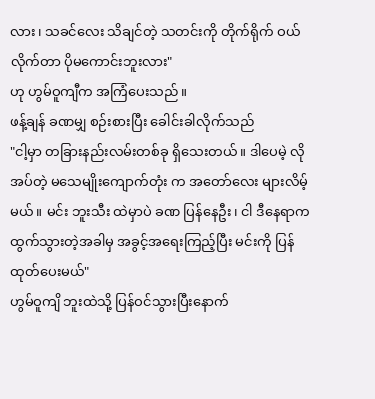လား၊ သခင်လေး သိချင်တဲ့ သတင်းကို တိုက်ရိုက် ဝယ်လိုက်တာ ပိုမကောင်းဘူးလား"
ဟု ဟွမ်ဝူကျီက အကြံပေးသည်။
ဖန့်ချန် ခဏမျှ စဉ်းစားပြီး ခေါင်းခါလိုက်သည်
"ငါ့မှာ တခြားနည်းလမ်းတစ်ခု ရှိသေးတယ်။ ဒါပေမဲ့ လိုအပ်တဲ့ မသေမျိုးကျောက်တုံး က အတော်လေး များလိမ့်မယ်။ မင်း ဘူးသီး ထဲမှာပဲ ခဏ ပြန်နေဦး၊ ငါ ဒီနေရာက ထွက်သွားတဲ့အခါမှ အခွင့်အရေးကြည့်ပြီး မင်းကို ပြန်ထုတ်ပေးမယ်"
ဟွမ်ဝူကျိ ဘူးထဲသို့ ပြန်ဝင်သွားပြီးနောက်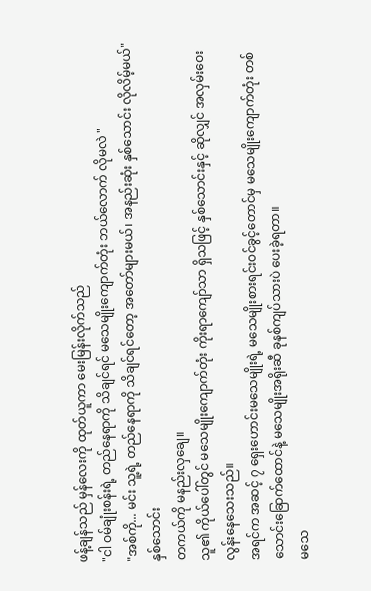ဖန့်ချန်သည် မှန်လေးကို ထုတ်ယူကာ မေးမြန်းလိုက်သည်
"ငါ ဝမ်ချုံးစန်းရဲ့ တည်နေရာကို သိချင်ရင် မသေမျိုးကျောက်တုံး ဘယ်လောက် လိုမလဲ "
"အစ်ကို... မင်း သူ့ရဲ့ တည်နေရာကို သိချင်ရင်တော့ အတော်များမယ်၊ အနည်းဆုံး နှစ်သောင်း လိုလိမ့်မယ်"
နှစ်သောင်း
တကယ်ကို မနည်းလှချေ။
သူ၏ ကိုယ်ပေါ်တွင် မသေမျိုးကျောက်တုံး ကိုးရာကျော်သာ ရှိသဖြင့် နှစ်သောင်းနှင့် ဆိုလျှင် အလှမ်းဝေးလွန်းနေသေးသည်။
အရင်က အဆင့် ၇ ရှေးဟောင်းမသေမျိုးရဲ့ မသေမျိုးစားရင်းဝင်ခွင့်တောင်မှ မသေမျိုးကျောက်တုံး တစ်သောင်းခြောက်ထောင်နဲ့ မသေမျိုးအရိုးဆီ ခုနစ်ကျပ်သားပဲ ပေးခဲ့ရတာ။
မသေ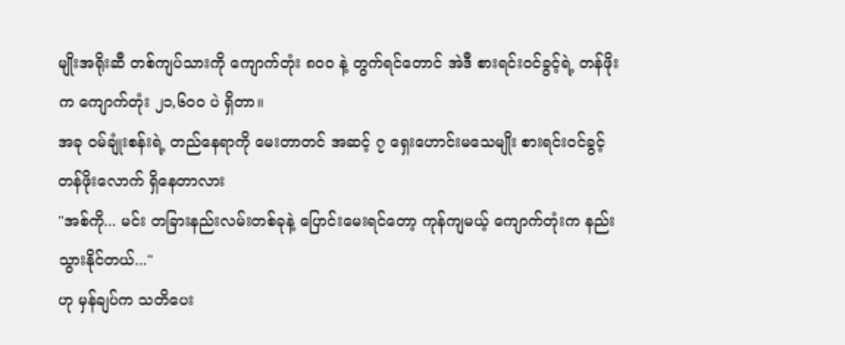မျိုးအရိုးဆီ တစ်ကျပ်သားကို ကျောက်တုံး ၈၀၀ နဲ့ တွက်ရင်တောင် အဲဒီ စားရင်းဝင်ခွင့်ရဲ့ တန်ဖိုးက ကျောက်တုံး ၂၁,၆၀၀ ပဲ ရှိတာ။
အခု ဝမ်ချုံးစန်းရဲ့ တည်နေရာကို မေးတာတင် အဆင့် ၇ ရှေးဟောင်းမသေမျိုး စားရင်းဝင်ခွင့် တန်ဖိုးလောက် ရှိနေတာလား
"အစ်ကို... မင်း တခြားနည်းလမ်းတစ်ခုနဲ့ ပြောင်းမေးရင်တော့ ကုန်ကျမယ့် ကျောက်တုံးက နည်းသွားနိုင်တယ်..."
ဟု မှန်ချပ်က သတိပေး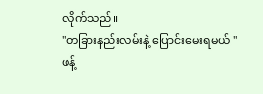လိုက်သည်။
"တခြားနည်းလမ်းနဲ့ ပြောင်းမေးရမယ် "
ဖန့်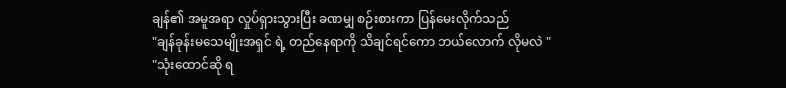ချန်၏ အမူအရာ လှုပ်ရှားသွားပြီး ခဏမျှ စဉ်းစားကာ ပြန်မေးလိုက်သည်
"ချန်ခုန်းမသေမျိုးအရှင် ရဲ့ တည်နေရာကို သိချင်ရင်ကော ဘယ်လောက် လိုမလဲ "
"သုံးထောင်ဆို ရ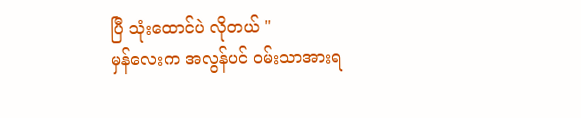ပြီ သုံးထောင်ပဲ လိုတယ် "
မှန်လေးက အလွန်ပင် ဝမ်းသာအားရ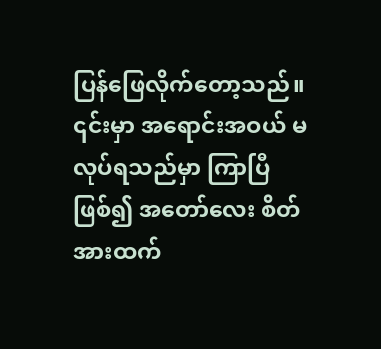ပြန်ဖြေလိုက်တော့သည်။
၎င်းမှာ အရောင်းအဝယ် မလုပ်ရသည်မှာ ကြာပြီဖြစ်၍ အတော်လေး စိတ်အားထက်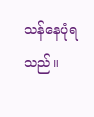သန်နေပုံရသည်။